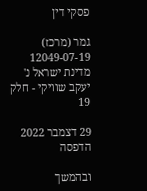פסקי דין

גמר (מרכז) 12049-07-19 מדינת ישראל נ' יעקב שוויקי - חלק 19

29 דצמבר 2022
הדפסה

ובהמשך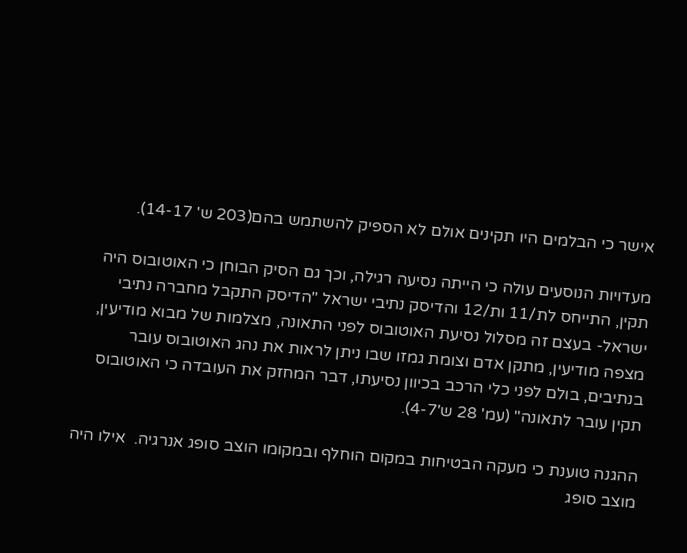אישר כי הבלמים היו תקינים אולם לא הספיק להשתמש בהם(203 ש' 14-17).

מעדויות הנוסעים עולה כי הייתה נסיעה רגילה, וכך גם הסיק הבוחן כי האוטובוס היה תקין, התייחס לת/11 ות/12 והדיסק נתיבי ישראל "הדיסק התקבל מחברה נתיבי ישראל- בעצם זה מסלול נסיעת האוטובוס לפני התאונה, מצלמות של מבוא מודיעין, מצפה מודיעין, מתקן אדם וצומת גמזו שבו ניתן לראות את נהג האוטובוס עובר בנתיבים, בולם לפני כלי הרכב בכיוון נסיעתו, דבר המחזק את העובדה כי האוטובוס תקין עובר לתאונה" (עמ' 28 ש'4-7).

ההגנה טוענת כי מעקה הבטיחות במקום הוחלף ובמקומו הוצב סופג אנרגיה.  אילו היה מוצב סופג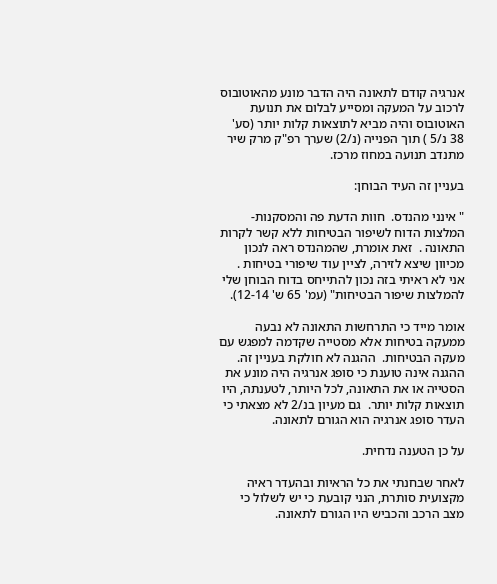אנרגיה קודם לתאונה היה הדבר מונע מהאוטובוס לרכוב על המעקה ומסייע לבלום את תנועת האוטובוס והיה מביא לתוצאות קלות יותר (סע' 38 נ/5 ) תוך הפנייה (נ/2) שערך רפ"ק מרק שיר מתנדב תנועה במחוז מרכז.

בעניין זה העיד הבוחן:

" אינני מהנדס.  חוות הדעת פה והמסקנות-המלצות הדוח לשיפור הבטיחות ללא קשר לקרות התאונה .  זאת אומרת, שהמהנדס ראה לנכון מכיוון שיצא לזירה, לציין עוד שיפורי בטיחות .  אני לא ראיתי בזה נכון להתייחס בדוח הבוחן שלי להמלצות שיפור הבטיחות" (עמ' 65 ש' 12-14).

אומר מייד כי התרחשות התאונה לא נבעה ממעקה בטיחות אלא מסטייה שקדמה למפגש עם מעקה הבטיחות.  ההגנה לא חולקת בעניין זה.  ההגנה אינה טוענת כי סופג אנרגיה היה מונע את הסטייה או את התאונה, לכל היותר, לטענתה, היו תוצאות קלות יותר.  גם מעיון בנ/2 לא מצאתי כי העדר סופג אנרגיה הוא הגורם לתאונה.

על כן הטענה נדחית.

לאחר שבחנתי את כל הראיות ובהעדר ראיה מקצועית סותרת, הנני קובעת כי יש לשלול כי מצב הרכב והכביש היו הגורם לתאונה.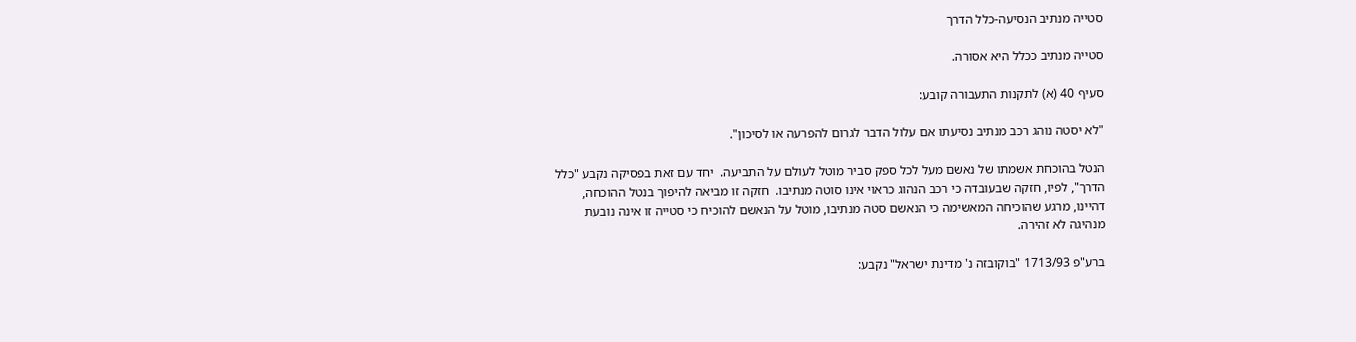סטייה מנתיב הנסיעה-כלל הדרך

סטייה מנתיב ככלל היא אסורה.

סעיף 40 (א) לתקנות התעבורה קובע:

"לא יסטה נוהג רכב מנתיב נסיעתו אם עלול הדבר לגרום להפרעה או לסיכון".

הנטל בהוכחת אשמתו של נאשם מעל לכל ספק סביר מוטל לעולם על התביעה.  יחד עם זאת בפסיקה נקבע "כלל הדרך", לפיו, חזקה שבעובדה כי רכב הנהוג כראוי אינו סוטה מנתיבו.  חזקה זו מביאה להיפוך בנטל ההוכחה, דהיינו, מרגע שהוכיחה המאשימה כי הנאשם סטה מנתיבו, מוטל על הנאשם להוכיח כי סטייה זו אינה נובעת מנהיגה לא זהירה.

ברע"פ 1713/93 "בוקובזה נ' מדינת ישראל" נקבע: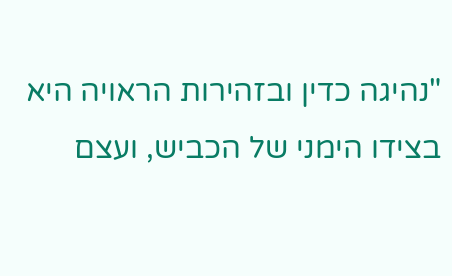"נהיגה כדין ובזהירות הראויה היא בצידו הימני של הכביש, ועצם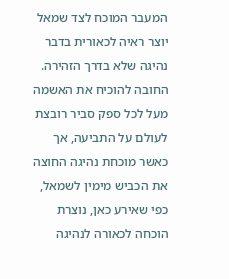המעבר המוכח לצד שמאל יוצר ראיה לכאורית בדבר נהיגה שלא בדרך הזהירה.  החובה להוכיח את האשמה מעל לכל ספק סביר רובצת לעולם על התביעה, אך כאשר מוכחת נהיגה החוצה את הכביש מימין לשמאל, כפי שאירע כאן, נוצרת הוכחה לכאורה לנהיגה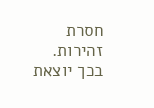חסרת זהירות.  בכך יוצאת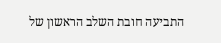התביעה חובת השלב הראשון של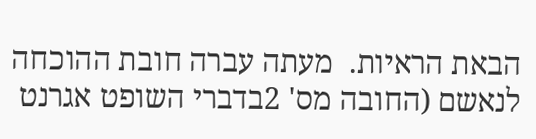הבאת הראיות.  מעתה עברה חובת ההוכחה לנאשם (החובה מס' 2בדברי השופט אגרנט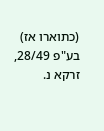(כתוארו אז) בע"פ 28/49, זרקא נ.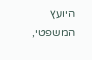היועץ המשפטי,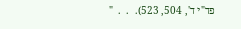פד"י ד', 504, 523).  .  .  "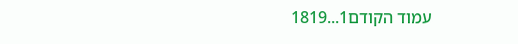עמוד הקודם1...1819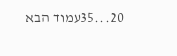20...35עמוד הבא